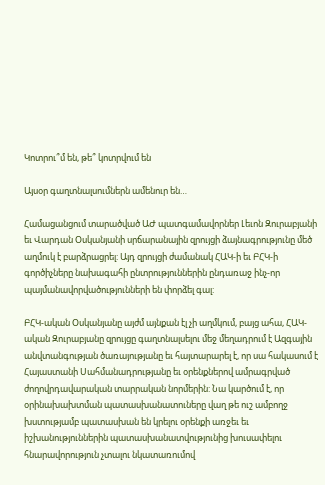Կոտրու՞մ են, թե՞ կոտրվում են

Այսօր գաղտնալսումներն ամենուր են…

Համացանցում տարածված ԱԺ պատգամավորներ Լեւոն Զուրաբյանի եւ Վարդան Օսկանյանի սրճարանային զրույցի ձայնագրությունը մեծ աղմուկ է բարձրացրել: Այդ զրույցի ժամանակ ՀԱԿ-ի եւ ԲՀԿ-ի գործիչները նախագահի ընտրություններին ընդառաջ ինչ-որ պայմանավորվածությունների են փորձել գալ:

ԲՀԿ-ական Օսկանյանը այժմ այնքան էլ չի աղմկում, բայց ահա, ՀԱԿ-ական Զուրաբյանը զրույցը գաղտնալսելու մեջ մեղադրում է Ազգային անվտանգության ծառայությանը եւ հայտարարել է, որ սա հակասում է Հայաստանի Սահմանադրությանը եւ օրենքներով ամրագրված ժողովրդավարական տարրական նորմերին: Նա կարծում է, որ օրինախախտման պատասխանատուները վաղ թե ուշ ամբողջ խստությամբ պատասխան են կրելու օրենքի առջեւ եւ իշխանություններին պատասխանատվությունից խուսափելու հնարավորություն չտալու նկատառումով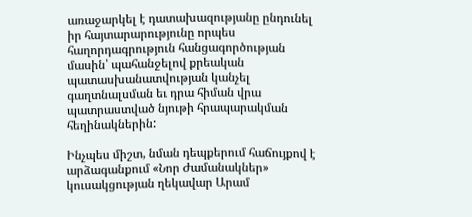առաջարկել է դատախազությանը ընդունել իր հայտարարությունը որպես հաղորդագրություն հանցագործության մասին՝ պահանջելով քրեական պատասխանատվության կանչել գաղտնալսման եւ դրա հիման վրա պատրաստված նյութի հրապարակման հեղինակներին:

Ինչպես միշտ, նման դեպքերում հաճույքով է արձագանքում «Նոր Ժամանակներ» կուսակցության ղեկավար Արամ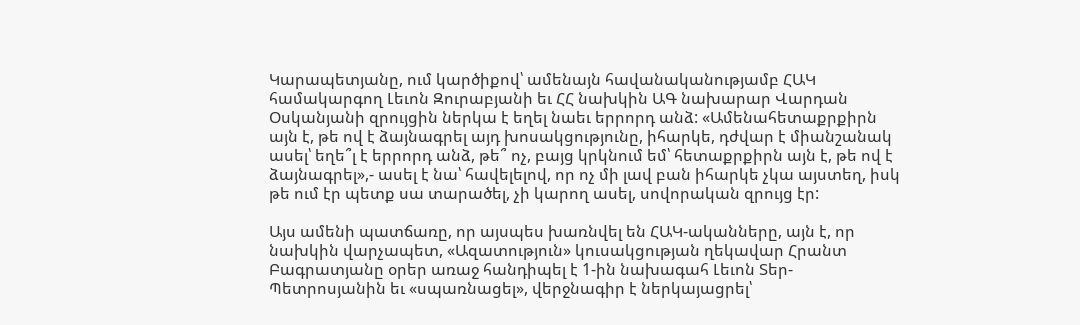Կարապետյանը, ում կարծիքով՝ ամենայն հավանականությամբ ՀԱԿ համակարգող Լեւոն Զուրաբյանի եւ ՀՀ նախկին ԱԳ նախարար Վարդան Օսկանյանի զրույցին ներկա է եղել նաեւ երրորդ անձ: «Ամենահետաքրքիրն այն է, թե ով է ձայնագրել այդ խոսակցությունը, իհարկե, դժվար է միանշանակ ասել՝ եղե՞լ է երրորդ անձ, թե՞ ոչ, բայց կրկնում եմ՝ հետաքրքիրն այն է, թե ով է ձայնագրել»,- ասել է նա՝ հավելելով, որ ոչ մի լավ բան իհարկե չկա այստեղ, իսկ թե ում էր պետք սա տարածել, չի կարող ասել, սովորական զրույց էր:

Այս ամենի պատճառը, որ այսպես խառնվել են ՀԱԿ-ականները, այն է, որ նախկին վարչապետ, «Ազատություն» կուսակցության ղեկավար Հրանտ Բագրատյանը օրեր առաջ հանդիպել է 1-ին նախագահ Լեւոն Տեր-Պետրոսյանին եւ «սպառնացել», վերջնագիր է ներկայացրել՝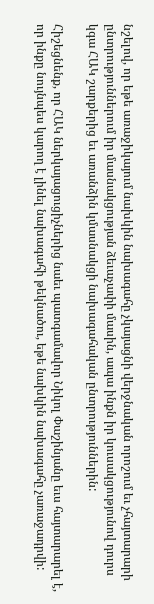նշելով, որ եթե առաջիկայում նախկին նախագահը չկայացնի վերջնական որոշում եւ չհայտարարի ընտրություններում իր մասնակցության ձեւաչափի մասին, ապա ինքն իր կուսակցությունով դուրս կգա ՀԱԿ շարքերից եւ առանձին կմասնակցի նախագահական ընտրություններին:

Հիշեցնենք, որ ՀԱԿ ներկայացուցիչներից նաեւ պատգամավոր Նիկոլ Փաշինյանը եւս հայտարարել է, որ ինքը նույնպես կարող է լինել նախագահի թեկնածու, եթե նախկին նախագահը չառաջադրվի: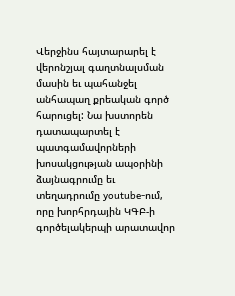Վերջինս հայտարարել է վերոնշյալ գաղտնալսման մասին եւ պահանջել անհապաղ քրեական գործ հարուցել: Նա խստորեն դատապարտել է պատգամավորների խոսակցության ապօրինի ձայնագրումը եւ տեղադրումը youtube-ում, որը խորհրդային ԿԳԲ-ի գործելակերպի արատավոր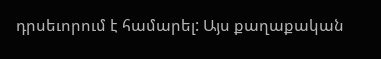դրսեւորում է համարել: Այս քաղաքական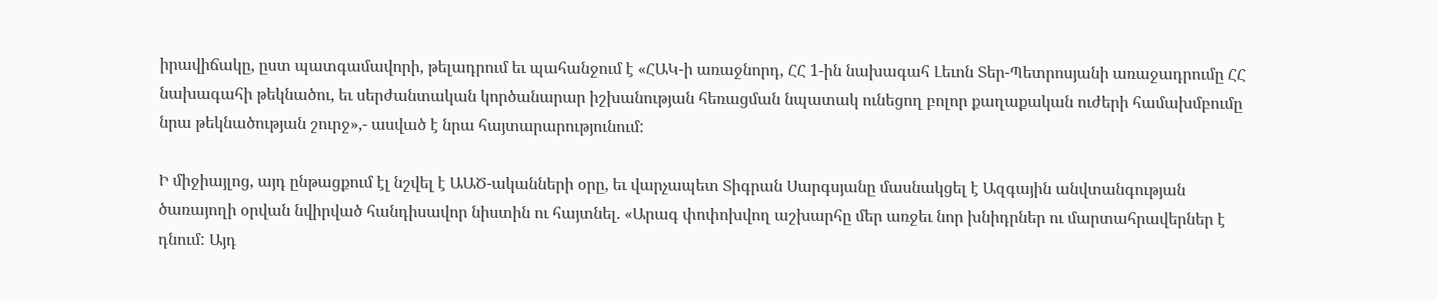իրավիճակը, ըստ պատգամավորի, թելադրում եւ պահանջում է «ՀԱԿ-ի առաջնորդ, ՀՀ 1-ին նախագահ Լեւոն Տեր-Պետրոսյանի առաջադրումը ՀՀ նախագահի թեկնածու, եւ սերժանտական կործանարար իշխանության հեռացման նպատակ ունեցող բոլոր քաղաքական ուժերի համախմբումը նրա թեկնածության շուրջ»,- ասված է նրա հայտարարությունում:

Ի միջիայլոց, այդ ընթացքում էլ նշվել է ԱԱԾ-ականների օրը, եւ վարչապետ Տիգրան Սարգսյանը մասնակցել է Ազգային անվտանգության ծառայողի օրվան նվիրված հանդիսավոր նիստին ու հայտնել. «Արագ փոփոխվող աշխարհը մեր առջեւ նոր խնիդրներ ու մարտահրավերներ է դնում: Այդ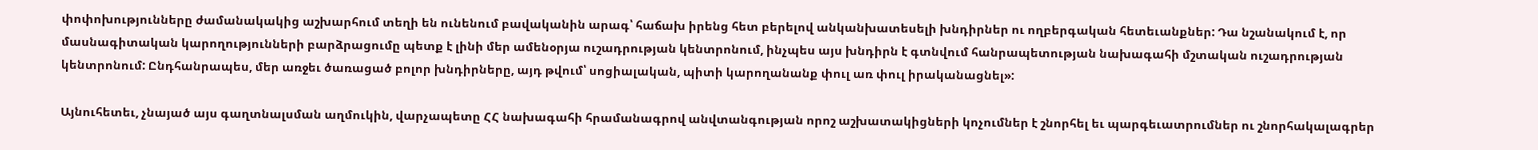փոփոխությունները ժամանակակից աշխարհում տեղի են ունենում բավականին արագ՝ հաճախ իրենց հետ բերելով անկանխատեսելի խնդիրներ ու ողբերգական հետեւանքներ: Դա նշանակում է, որ մասնագիտական կարողությունների բարձրացումը պետք է լինի մեր ամենօրյա ուշադրության կենտրոնում, ինչպես այս խնդիրն է գտնվում հանրապետության նախագահի մշտական ուշադրության կենտրոնում: Ընդհանրապես, մեր առջեւ ծառացած բոլոր խնդիրները, այդ թվում՝ սոցիալական, պիտի կարողանանք փուլ առ փուլ իրականացնել»:

Այնուհետեւ, չնայած այս գաղտնալսման աղմուկին, վարչապետը ՀՀ նախագահի հրամանագրով անվտանգության որոշ աշխատակիցների կոչումներ է շնորհել եւ պարգեւատրումներ ու շնորհակալագրեր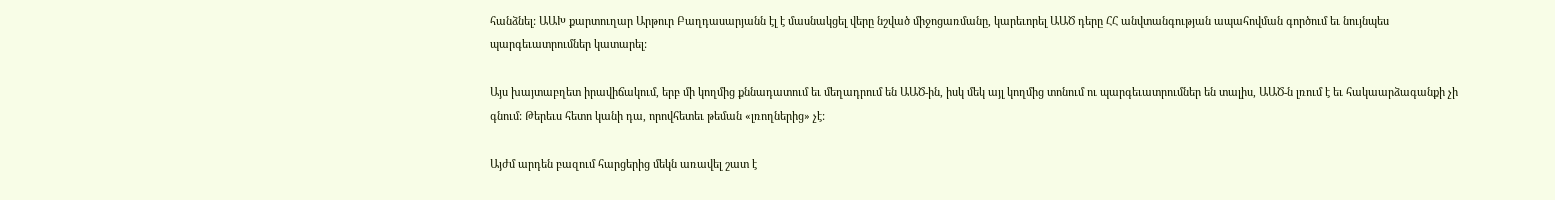հանձնել: ԱԱԽ քարտուղար Արթուր Բաղդասարյանն էլ է մասնակցել վերը նշված միջոցառմանը, կարեւորել ԱԱԾ դերը ՀՀ անվտանգության ապահովման գործում եւ նույնպես պարգեւատրումներ կատարել:

Այս խայտաբղետ իրավիճակում, երբ մի կողմից քննադատում եւ մեղադրում են ԱԱԾ-ին, իսկ մեկ այլ կողմից տոնում ու պարգեւատրումներ են տալիս, ԱԱԾ-ն լռում է եւ հակաարձագանքի չի գնում: Թերեւս հետո կանի դա, որովհետեւ թեման «լռողներից» չէ:

Այժմ արդեն բազում հարցերից մեկն առավել շատ է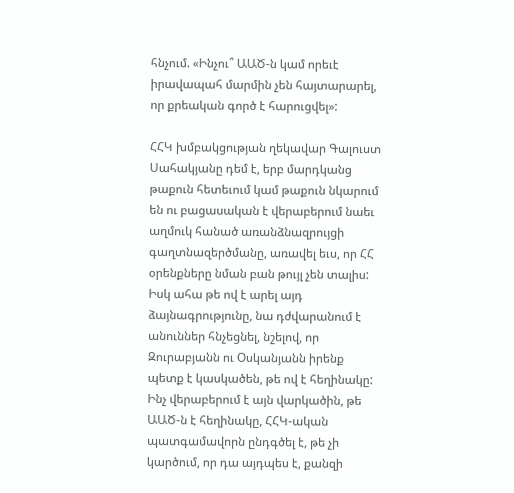հնչում. «Ինչու՞ ԱԱԾ-ն կամ որեւէ իրավապահ մարմին չեն հայտարարել, որ քրեական գործ է հարուցվել»:

ՀՀԿ խմբակցության ղեկավար Գալուստ Սահակյանը դեմ է, երբ մարդկանց թաքուն հետեւում կամ թաքուն նկարում են ու բացասական է վերաբերում նաեւ աղմուկ հանած առանձնազրույցի գաղտնազերծմանը, առավել եւս, որ ՀՀ օրենքները նման բան թույլ չեն տալիս: Իսկ ահա թե ով է արել այդ ձայնագրությունը, նա դժվարանում է անուններ հնչեցնել, նշելով, որ Զուրաբյանն ու Օսկանյանն իրենք պետք է կասկածեն, թե ով է հեղինակը: Ինչ վերաբերում է այն վարկածին, թե ԱԱԾ-ն է հեղինակը, ՀՀԿ-ական պատգամավորն ընդգծել է, թե չի կարծում, որ դա այդպես է, քանզի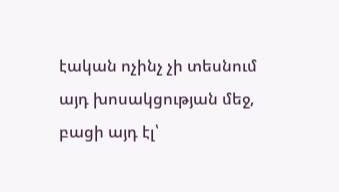էական ոչինչ չի տեսնում այդ խոսակցության մեջ, բացի այդ էլ՝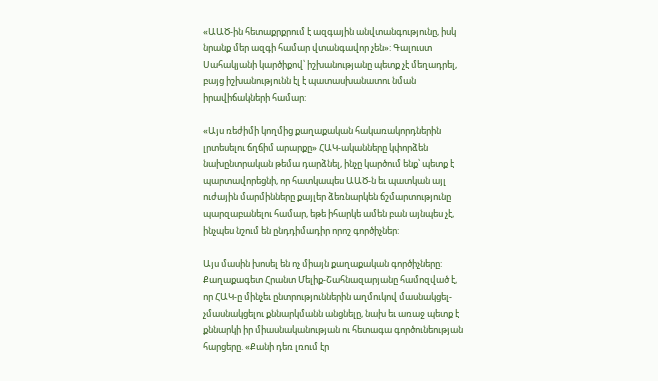«ԱԱԾ-ին հետաքրքրում է ազգային անվտանգությունը, իսկ նրանք մեր ազգի համար վտանգավոր չեն»: Գալուստ Սահակյանի կարծիքով՝ իշխանությանը պետք չէ մեղադրել, բայց իշխանությունն էլ է պատասխանատու նման իրավիճակների համար:

«Այս ռեժիմի կողմից քաղաքական հակառակորդներին լրտեսելու ճղճիմ արարքը» ՀԱԿ-ականները կփորձեն նախընտրական թեմա դարձնել, ինչը կարծում ենք՝ պետք է պարտավորեցնի, որ հատկապես ԱԱԾ-ն եւ պատկան այլ ուժային մարմինները քայլեր ձեռնարկեն ճշմարտությունը պարզաբանելու համար, եթե իհարկե ամեն բան այնպես չէ, ինչպես նշում են ընդդիմադիր որոշ գործիչներ:

Այս մասին խոսել են ոչ միայն քաղաքական գործիչները: Քաղաքագետ Հրանտ Մելիք-Շահնազարյանը համոզված է, որ ՀԱԿ-ը մինչեւ ընտրություններին աղմուկով մասնակցել-չմասնակցելու քննարկմանն անցնելը, նախ եւ առաջ պետք է քննարկի իր միասնականության ու հետագա գործունեության հարցերը. «Քանի դեռ լռում էր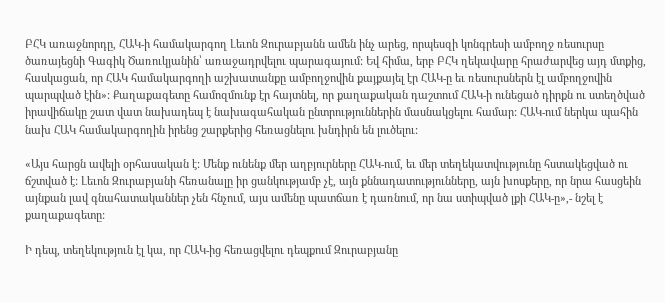ԲՀԿ առաջնորդը, ՀԱԿ-ի համակարգող Լեւոն Զուրաբյանն ամեն ինչ արեց, որպեսզի կոնգրեսի ամբողջ ռեսուրսը ծառայեցնի Գագիկ Ծառուկյանին՝ առաջադրվելու պարագայում: Եվ հիմա, երբ ԲՀԿ ղեկավարը հրաժարվեց այդ մտքից, հասկացան, որ ՀԱԿ համակարգողի աշխատանքը ամբողջովին քայքայել էր ՀԱԿ-ը եւ ռեսուրսներն էլ ամբողջովին պարպված էին»: Քաղաքագետը համոզմունք էր հայտնել, որ քաղաքական դաշտում ՀԱԿ-ի ունեցած դիրքն ու ստեղծված իրավիճակը շատ վատ նախադեպ է նախագահական ընտրություններին մասնակցելու համար: ՀԱԿ-ում ներկա պահին նախ ՀԱԿ համակարգողին իրենց շարքերից հեռացնելու խնդիրն են լուծելու:

«Այս հարցն ավելի օրհասական է: Մենք ունենք մեր աղբյուրները ՀԱԿ-ում, եւ մեր տեղեկատվությունը հստակեցված ու ճշտված է: Լեւոն Զուրաբյանի հեռանալը իր ցանկությամբ չէ, այն քննադատությունները, այն խոսքերը, որ նրա հասցեին այնքան լավ գնահատականներ չեն հնչում, այս ամենը պատճառ է դառնում, որ նա ստիպված լքի ՀԱԿ-ը»,- նշել է քաղաքագետը:

Ի դեպ, տեղեկություն էլ կա, որ ՀԱԿ-ից հեռացվելու դեպքում Զուրաբյանը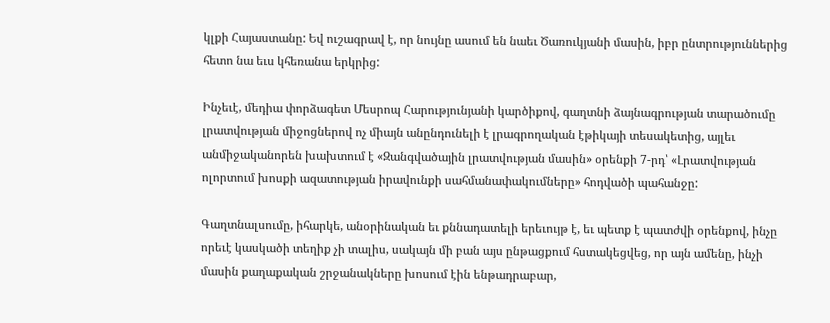կլքի Հայաստանը: Եվ ուշագրավ է, որ նույնը ասում են նաեւ Ծառուկյանի մասին, իբր ընտրություններից հետո նա եւս կհեռանա երկրից:

Ինչեւէ, մեդիա փորձագետ Մեսրոպ Հարությունյանի կարծիքով, գաղտնի ձայնագրության տարածումը լրատվության միջոցներով ոչ միայն անընդունելի է լրագրողական էթիկայի տեսակետից, այլեւ անմիջականորեն խախտում է «Զանգվածային լրատվության մասին» օրենքի 7-րդ՝ «Լրատվության ոլորտում խոսքի ազատության իրավունքի սահմանափակումները» հոդվածի պահանջը:

Գաղտնալսումը, իհարկե, անօրինական եւ քննադատելի երեւույթ է, եւ պետք է պատժվի օրենքով, ինչը որեւէ կասկածի տեղիք չի տալիս, սակայն մի բան այս ընթացքում հստակեցվեց, որ այն ամենը, ինչի մասին քաղաքական շրջանակները խոսում էին ենթադրաբար,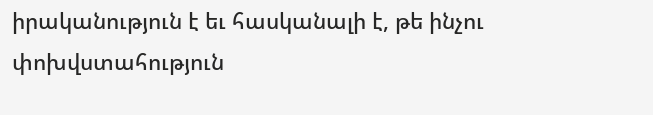իրականություն է եւ հասկանալի է, թե ինչու փոխվստահություն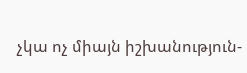չկա ոչ միայն իշխանություն-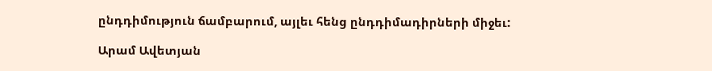ընդդիմություն ճամբարում, այլեւ հենց ընդդիմադիրների միջեւ:

Արամ Ավետյան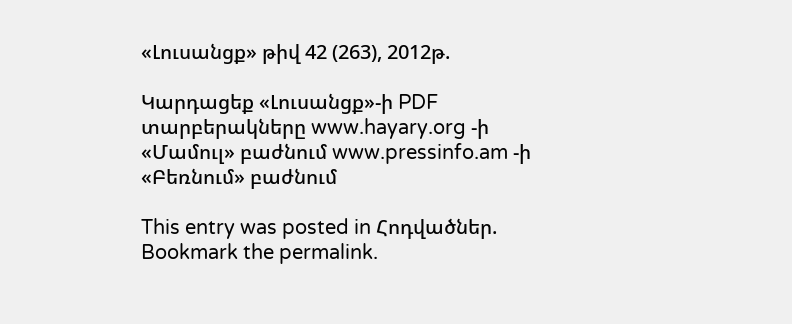«Լուսանցք» թիվ 42 (263), 2012թ.

Կարդացեք «Լուսանցք»-ի PDF տարբերակները www.hayary.org -ի «Մամուլ» բաժնում www.pressinfo.am -ի «Բեռնում» բաժնում

This entry was posted in Հոդվածներ. Bookmark the permalink.